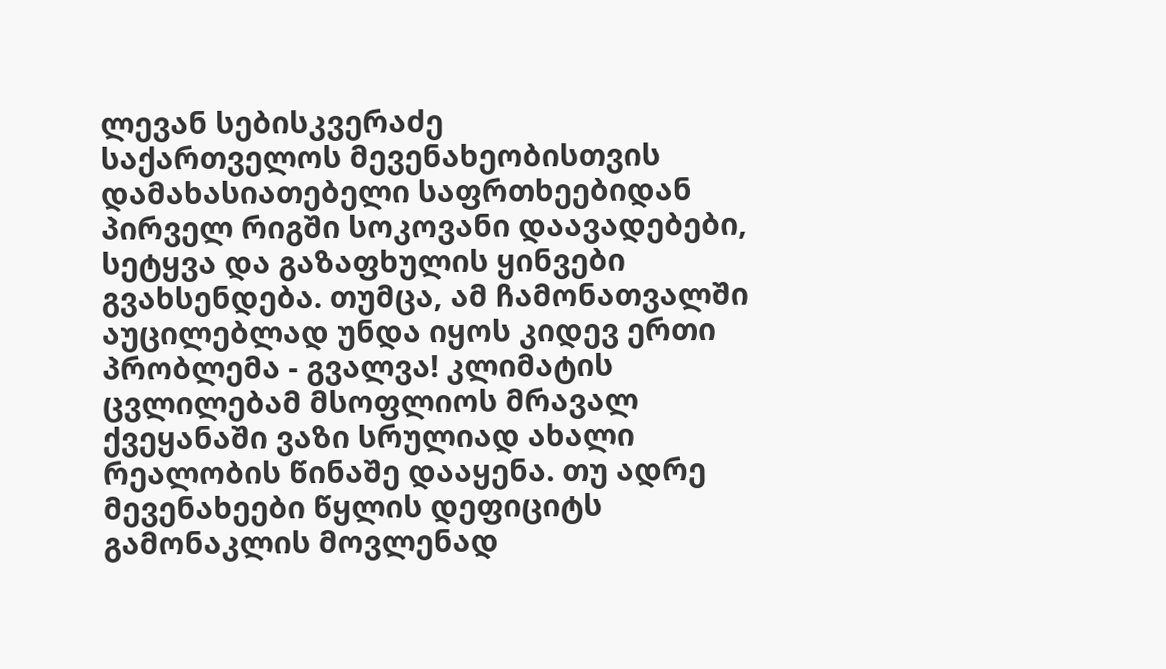ლევან სებისკვერაძე
საქართველოს მევენახეობისთვის დამახასიათებელი საფრთხეებიდან პირველ რიგში სოკოვანი დაავადებები, სეტყვა და გაზაფხულის ყინვები გვახსენდება. თუმცა, ამ ჩამონათვალში აუცილებლად უნდა იყოს კიდევ ერთი პრობლემა - გვალვა! კლიმატის ცვლილებამ მსოფლიოს მრავალ ქვეყანაში ვაზი სრულიად ახალი რეალობის წინაშე დააყენა. თუ ადრე მევენახეები წყლის დეფიციტს გამონაკლის მოვლენად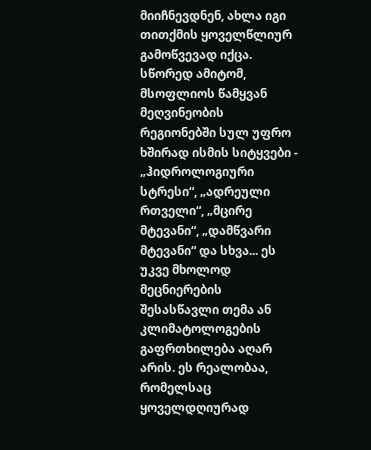მიიჩნევდნენ, ახლა იგი თითქმის ყოველწლიურ გამოწვევად იქცა.
სწორედ ამიტომ, მსოფლიოს წამყვან მეღვინეობის რეგიონებში სულ უფრო ხშირად ისმის სიტყვები - „ჰიდროლოგიური სტრესი“, „ადრეული რთველი“, „მცირე მტევანი“, „დამწვარი მტევანი“ და სხვა... ეს უკვე მხოლოდ მეცნიერების შესასწავლი თემა ან კლიმატოლოგების გაფრთხილება აღარ არის. ეს რეალობაა, რომელსაც ყოველდღიურად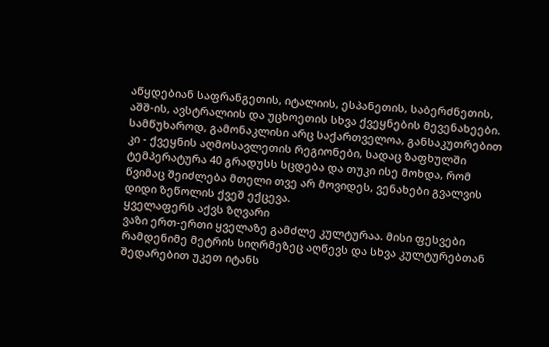აწყდებიან საფრანგეთის, იტალიის, ესპანეთის, საბერძნეთის, აშშ-ის, ავსტრალიის და უცხოეთის სხვა ქვეყნების მევენახეები.
სამწუხაროდ, გამონაკლისი არც საქართველოა, განსაკუთრებით კი - ქვეყნის აღმოსავლეთის რეგიონები, სადაც ზაფხულში ტემპერატურა 40 გრადუსს სცდება და თუკი ისე მოხდა, რომ წვიმაც შეიძლება მთელი თვე არ მოვიდეს, ვენახები გვალვის დიდი ზეწოლის ქვეშ ექცევა.
ყველაფერს აქვს ზღვარი
ვაზი ერთ-ერთი ყველაზე გამძლე კულტურაა. მისი ფესვები რამდენიმე მეტრის სიღრმეზეც აღწევს და სხვა კულტურებთან შედარებით უკეთ იტანს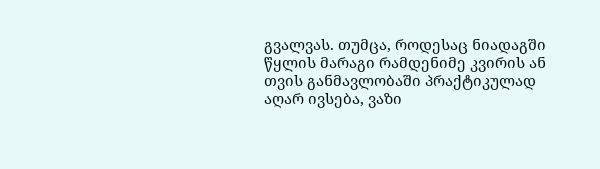გვალვას. თუმცა, როდესაც ნიადაგში წყლის მარაგი რამდენიმე კვირის ან თვის განმავლობაში პრაქტიკულად აღარ ივსება, ვაზი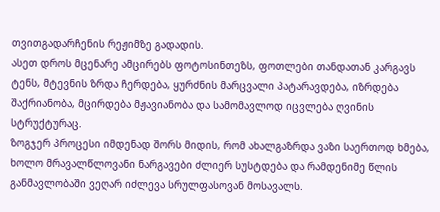თვითგადარჩენის რეჟიმზე გადადის.
ასეთ დროს მცენარე ამცირებს ფოტოსინთეზს, ფოთლები თანდათან კარგავს ტენს, მტევნის ზრდა ჩერდება, ყურძნის მარცვალი პატარავდება, იზრდება შაქრიანობა, მცირდება მჟავიანობა და სამომავლოდ იცვლება ღვინის სტრუქტურაც.
ზოგჯერ პროცესი იმდენად შორს მიდის, რომ ახალგაზრდა ვაზი საერთოდ ხმება, ხოლო მრავალწლოვანი ნარგავები ძლიერ სუსტდება და რამდენიმე წლის განმავლობაში ვეღარ იძლევა სრულფასოვან მოსავალს.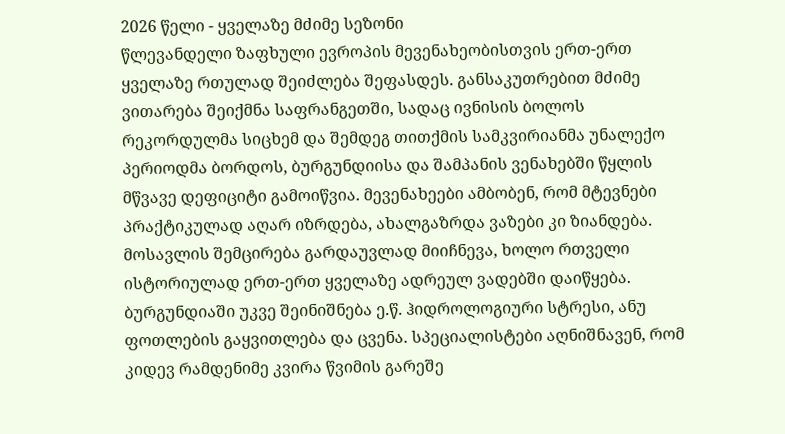2026 წელი - ყველაზე მძიმე სეზონი
წლევანდელი ზაფხული ევროპის მევენახეობისთვის ერთ-ერთ ყველაზე რთულად შეიძლება შეფასდეს. განსაკუთრებით მძიმე ვითარება შეიქმნა საფრანგეთში, სადაც ივნისის ბოლოს რეკორდულმა სიცხემ და შემდეგ თითქმის სამკვირიანმა უნალექო პერიოდმა ბორდოს, ბურგუნდიისა და შამპანის ვენახებში წყლის მწვავე დეფიციტი გამოიწვია. მევენახეები ამბობენ, რომ მტევნები პრაქტიკულად აღარ იზრდება, ახალგაზრდა ვაზები კი ზიანდება. მოსავლის შემცირება გარდაუვლად მიიჩნევა, ხოლო რთველი ისტორიულად ერთ-ერთ ყველაზე ადრეულ ვადებში დაიწყება.
ბურგუნდიაში უკვე შეინიშნება ე.წ. ჰიდროლოგიური სტრესი, ანუ ფოთლების გაყვითლება და ცვენა. სპეციალისტები აღნიშნავენ, რომ კიდევ რამდენიმე კვირა წვიმის გარეშე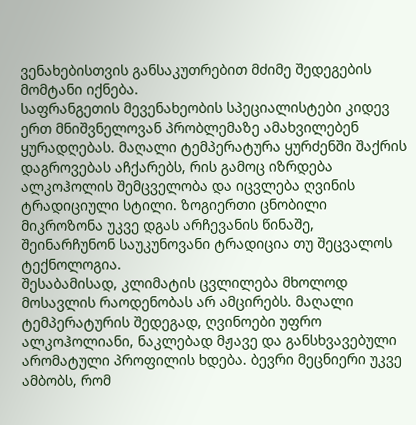ვენახებისთვის განსაკუთრებით მძიმე შედეგების მომტანი იქნება.
საფრანგეთის მევენახეობის სპეციალისტები კიდევ ერთ მნიშვნელოვან პრობლემაზე ამახვილებენ ყურადღებას. მაღალი ტემპერატურა ყურძენში შაქრის დაგროვებას აჩქარებს, რის გამოც იზრდება ალკოჰოლის შემცველობა და იცვლება ღვინის ტრადიციული სტილი. ზოგიერთი ცნობილი მიკროზონა უკვე დგას არჩევანის წინაშე, შეინარჩუნონ საუკუნოვანი ტრადიცია თუ შეცვალოს ტექნოლოგია.
შესაბამისად, კლიმატის ცვლილება მხოლოდ მოსავლის რაოდენობას არ ამცირებს. მაღალი ტემპერატურის შედეგად, ღვინოები უფრო ალკოჰოლიანი, ნაკლებად მჟავე და განსხვავებული არომატული პროფილის ხდება. ბევრი მეცნიერი უკვე ამბობს, რომ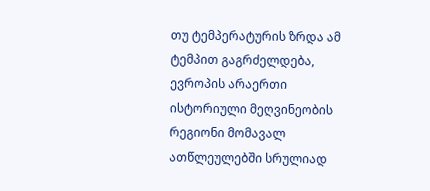თუ ტემპერატურის ზრდა ამ ტემპით გაგრძელდება, ევროპის არაერთი ისტორიული მეღვინეობის რეგიონი მომავალ ათწლეულებში სრულიად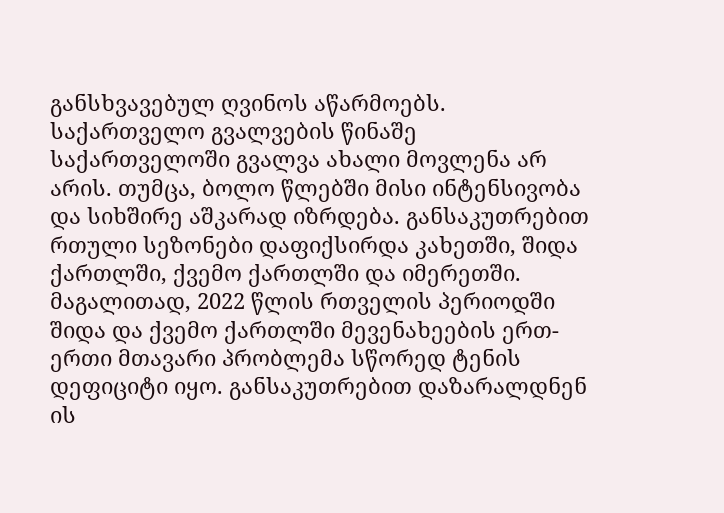განსხვავებულ ღვინოს აწარმოებს.
საქართველო გვალვების წინაშე
საქართველოში გვალვა ახალი მოვლენა არ არის. თუმცა, ბოლო წლებში მისი ინტენსივობა და სიხშირე აშკარად იზრდება. განსაკუთრებით რთული სეზონები დაფიქსირდა კახეთში, შიდა ქართლში, ქვემო ქართლში და იმერეთში.
მაგალითად, 2022 წლის რთველის პერიოდში შიდა და ქვემო ქართლში მევენახეების ერთ-ერთი მთავარი პრობლემა სწორედ ტენის დეფიციტი იყო. განსაკუთრებით დაზარალდნენ ის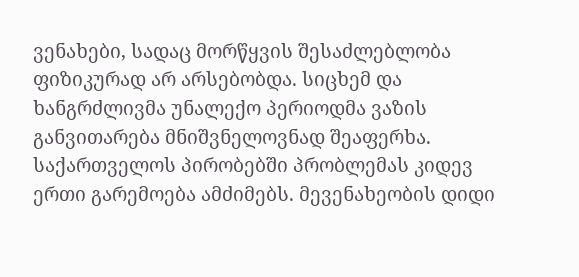ვენახები, სადაც მორწყვის შესაძლებლობა ფიზიკურად არ არსებობდა. სიცხემ და ხანგრძლივმა უნალექო პერიოდმა ვაზის განვითარება მნიშვნელოვნად შეაფერხა.
საქართველოს პირობებში პრობლემას კიდევ ერთი გარემოება ამძიმებს. მევენახეობის დიდი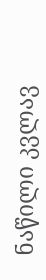ნაწილი კვლავ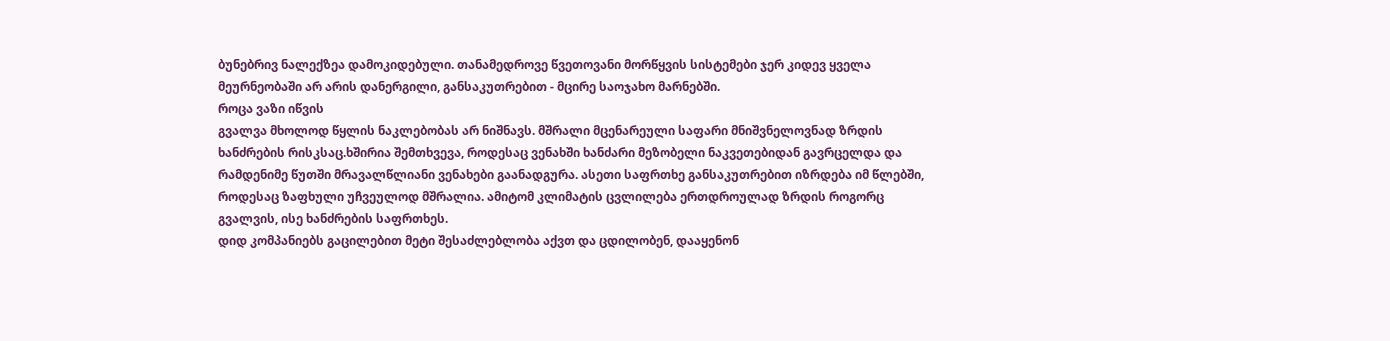ბუნებრივ ნალექზეა დამოკიდებული. თანამედროვე წვეთოვანი მორწყვის სისტემები ჯერ კიდევ ყველა მეურნეობაში არ არის დანერგილი, განსაკუთრებით - მცირე საოჯახო მარნებში.
როცა ვაზი იწვის
გვალვა მხოლოდ წყლის ნაკლებობას არ ნიშნავს. მშრალი მცენარეული საფარი მნიშვნელოვნად ზრდის ხანძრების რისკსაც.ხშირია შემთხვევა, როდესაც ვენახში ხანძარი მეზობელი ნაკვეთებიდან გავრცელდა და რამდენიმე წუთში მრავალწლიანი ვენახები გაანადგურა. ასეთი საფრთხე განსაკუთრებით იზრდება იმ წლებში, როდესაც ზაფხული უჩვეულოდ მშრალია. ამიტომ კლიმატის ცვლილება ერთდროულად ზრდის როგორც გვალვის, ისე ხანძრების საფრთხეს.
დიდ კომპანიებს გაცილებით მეტი შესაძლებლობა აქვთ და ცდილობენ, დააყენონ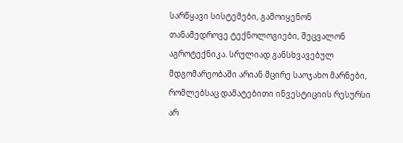სარწყავი სისტემები, გამოიყენონ თანამედროვე ტექნოლოგიები, შეცვალონ აგროტექნიკა. სრულიად განსხვავებულ მდგომარეობაში არიან მცირე საოჯახო მარნები, რომლებსაც დამატებითი ინვესტიციის რესურსი არ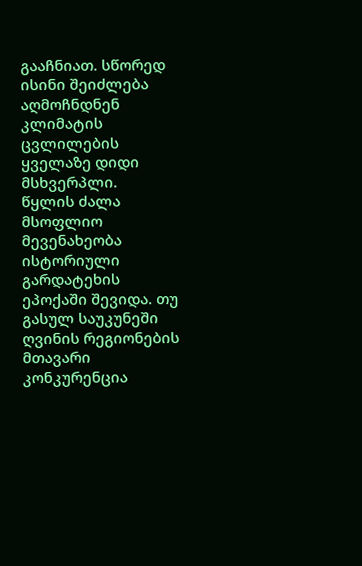გააჩნიათ. სწორედ ისინი შეიძლება აღმოჩნდნენ კლიმატის ცვლილების ყველაზე დიდი მსხვერპლი.
წყლის ძალა
მსოფლიო მევენახეობა ისტორიული გარდატეხის ეპოქაში შევიდა. თუ გასულ საუკუნეში ღვინის რეგიონების მთავარი კონკურენცია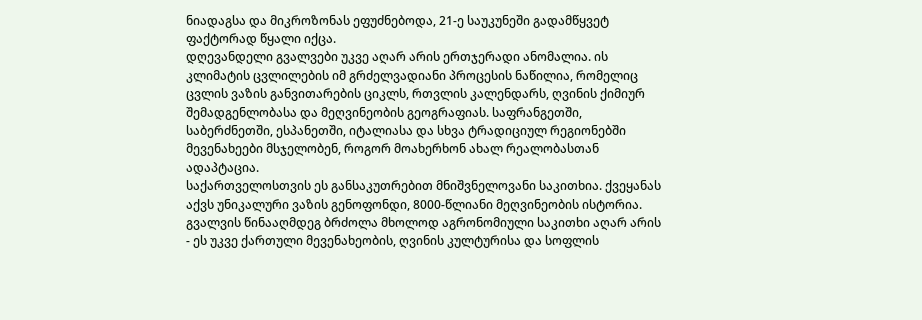ნიადაგსა და მიკროზონას ეფუძნებოდა, 21-ე საუკუნეში გადამწყვეტ ფაქტორად წყალი იქცა.
დღევანდელი გვალვები უკვე აღარ არის ერთჯერადი ანომალია. ის კლიმატის ცვლილების იმ გრძელვადიანი პროცესის ნაწილია, რომელიც ცვლის ვაზის განვითარების ციკლს, რთვლის კალენდარს, ღვინის ქიმიურ შემადგენლობასა და მეღვინეობის გეოგრაფიას. საფრანგეთში, საბერძნეთში, ესპანეთში, იტალიასა და სხვა ტრადიციულ რეგიონებში მევენახეები მსჯელობენ, როგორ მოახერხონ ახალ რეალობასთან ადაპტაცია.
საქართველოსთვის ეს განსაკუთრებით მნიშვნელოვანი საკითხია. ქვეყანას აქვს უნიკალური ვაზის გენოფონდი, 8000-წლიანი მეღვინეობის ისტორია. გვალვის წინააღმდეგ ბრძოლა მხოლოდ აგრონომიული საკითხი აღარ არის - ეს უკვე ქართული მევენახეობის, ღვინის კულტურისა და სოფლის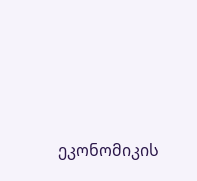ეკონომიკის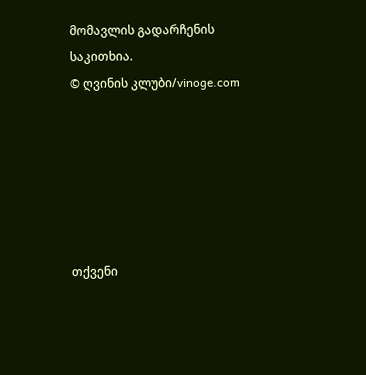მომავლის გადარჩენის საკითხია.
© ღვინის კლუბი/vinoge.com






თქვენი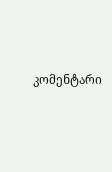კომენტარი